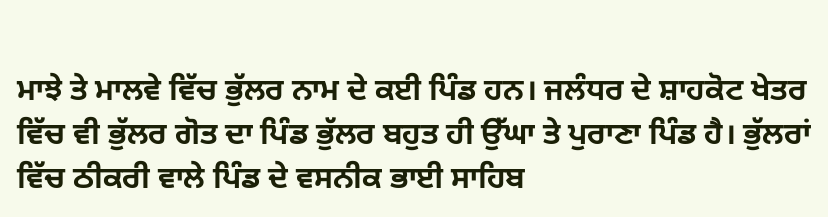ਮਾਝੇ ਤੇ ਮਾਲਵੇ ਵਿੱਚ ਭੁੱਲਰ ਨਾਮ ਦੇ ਕਈ ਪਿੰਡ ਹਨ। ਜਲੰਧਰ ਦੇ ਸ਼ਾਹਕੋਟ ਖੇਤਰ ਵਿੱਚ ਵੀ ਭੁੱਲਰ ਗੋਤ ਦਾ ਪਿੰਡ ਭੁੱਲਰ ਬਹੁਤ ਹੀ ਉੱਘਾ ਤੇ ਪੁਰਾਣਾ ਪਿੰਡ ਹੈ। ਭੁੱਲਰਾਂ ਵਿੱਚ ਠੀਕਰੀ ਵਾਲੇ ਪਿੰਡ ਦੇ ਵਸਨੀਕ ਭਾਈ ਸਾਹਿਬ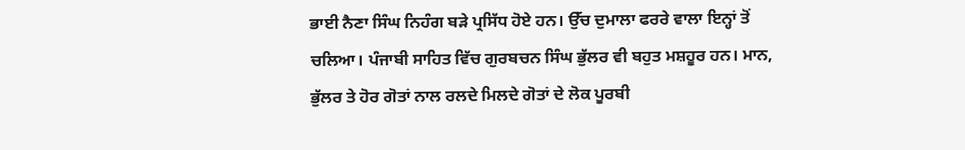ਭਾਈ ਨੈਣਾ ਸਿੰਘ ਨਿਹੰਗ ਬੜੇ ਪ੍ਰਸਿੱਧ ਹੋਏ ਹਨ। ਉੱਚ ਦੁਮਾਲਾ ਫਰਰੇ ਵਾਲਾ ਇਨ੍ਹਾਂ ਤੋਂ ਚਲਿਆ। ਪੰਜਾਬੀ ਸਾਹਿਤ ਵਿੱਚ ਗੁਰਬਚਨ ਸਿੰਘ ਭੁੱਲਰ ਵੀ ਬਹੁਤ ਮਸ਼ਹੂਰ ਹਨ। ਮਾਨ, ਭੁੱਲਰ ਤੇ ਹੋਰ ਗੋਤਾਂ ਨਾਲ ਰਲਦੇ ਮਿਲਦੇ ਗੋਤਾਂ ਦੇ ਲੋਕ ਪੂਰਬੀ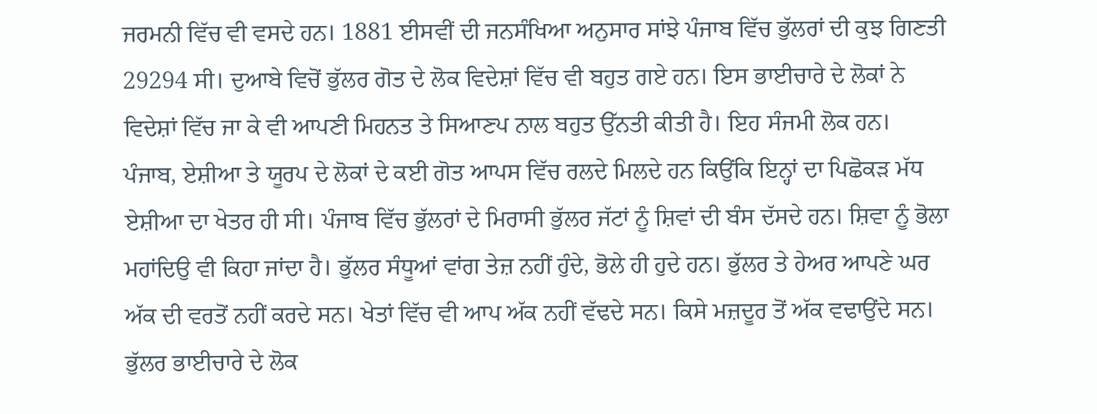ਜਰਮਨੀ ਵਿੱਚ ਵੀ ਵਸਦੇ ਹਨ। 1881 ਈਸਵੀਂ ਦੀ ਜਨਸੰਖਿਆ ਅਨੁਸਾਰ ਸਾਂਝੇ ਪੰਜਾਬ ਵਿੱਚ ਭੁੱਲਰਾਂ ਦੀ ਕੁਝ ਗਿਣਤੀ 29294 ਸੀ। ਦੁਆਬੇ ਵਿਚੋਂ ਭੁੱਲਰ ਗੋਤ ਦੇ ਲੋਕ ਵਿਦੇਸ਼ਾਂ ਵਿੱਚ ਵੀ ਬਹੁਤ ਗਏ ਹਨ। ਇਸ ਭਾਈਚਾਰੇ ਦੇ ਲੋਕਾਂ ਨੇ ਵਿਦੇਸ਼ਾਂ ਵਿੱਚ ਜਾ ਕੇ ਵੀ ਆਪਣੀ ਮਿਹਨਤ ਤੇ ਸਿਆਣਪ ਨਾਲ ਬਹੁਤ ਉੱਨਤੀ ਕੀਤੀ ਹੈ। ਇਹ ਸੰਜਮੀ ਲੋਕ ਹਨ।
ਪੰਜਾਬ, ਏਸ਼ੀਆ ਤੇ ਯੂਰਪ ਦੇ ਲੋਕਾਂ ਦੇ ਕਈ ਗੋਤ ਆਪਸ ਵਿੱਚ ਰਲਦੇ ਮਿਲਦੇ ਹਨ ਕਿਉਂਕਿ ਇਨ੍ਹਾਂ ਦਾ ਪਿਛੋਕੜ ਮੱਧ ਏਸ਼ੀਆ ਦਾ ਖੇਤਰ ਹੀ ਸੀ। ਪੰਜਾਬ ਵਿੱਚ ਭੁੱਲਰਾਂ ਦੇ ਮਿਰਾਸੀ ਭੁੱਲਰ ਜੱਟਾਂ ਨੂੰ ਸ਼ਿਵਾਂ ਦੀ ਬੰਸ ਦੱਸਦੇ ਹਨ। ਸ਼ਿਵਾ ਨੂੰ ਭੋਲਾ ਮਹਾਂਦਿਉ ਵੀ ਕਿਹਾ ਜਾਂਦਾ ਹੈ। ਭੁੱਲਰ ਸੰਧੂਆਂ ਵਾਂਗ ਤੇਜ਼ ਨਹੀਂ ਹੁੰਦੇ, ਭੋਲੇ ਹੀ ਹੁਦੇ ਹਨ। ਭੁੱਲਰ ਤੇ ਹੇਅਰ ਆਪਣੇ ਘਰ ਅੱਕ ਦੀ ਵਰਤੋਂ ਨਹੀਂ ਕਰਦੇ ਸਨ। ਖੇਤਾਂ ਵਿੱਚ ਵੀ ਆਪ ਅੱਕ ਨਹੀਂ ਵੱਢਦੇ ਸਨ। ਕਿਸੇ ਮਜ਼ਦੂਰ ਤੋਂ ਅੱਕ ਵਢਾਉਂਦੇ ਸਨ। ਭੁੱਲਰ ਭਾਈਚਾਰੇ ਦੇ ਲੋਕ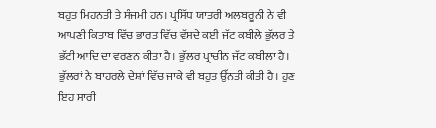ਬਹੁਤ ਮਿਹਨਤੀ ਤੇ ਸੰਜਮੀ ਹਨ। ਪ੍ਰਸਿੱਧ ਯਾਤਰੀ ਅਲਬਰੂਨੀ ਨੇ ਵੀ ਆਪਣੀ ਕਿਤਾਬ ਵਿੱਚ ਭਾਰਤ ਵਿੱਚ ਵੱਸਦੇ ਕਈ ਜੱਟ ਕਬੀਲੇ ਭੁੱਲਰ ਤੇ ਭੱਟੀ ਆਦਿ ਦਾ ਵਰਣਨ ਕੀਤਾ ਹੈ। ਭੁੱਲਰ ਪ੍ਰਾਚੀਨ ਜੱਟ ਕਬੀਲਾ ਹੈ। ਭੁੱਲਰਾਂ ਨੇ ਬਾਹਰਲੇ ਦੇਸ਼ਾਂ ਵਿੱਚ ਜਾਕੇ ਵੀ ਬਹੁਤ ਉੱਨਤੀ ਕੀਤੀ ਹੈ। ਹੁਣ ਇਹ ਸਾਰੀ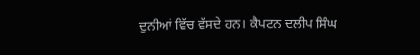ਦੁਨੀਆਂ ਵਿੱਚ ਵੱਸਦੇ ਹਨ। ਕੈਪਟਨ ਦਲੀਪ ਸਿੰਘ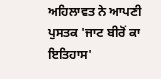ਅਹਿਲਾਵਤ ਨੇ ਆਪਣੀ ਪੁਸਤਕ 'ਜਾਟ ਬੀਰੋਂ ਕਾ ਇਤਿਹਾਸ'